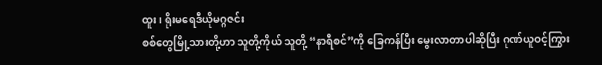ထူး၊ ရိုးမရေဒီယိုမဂ္ဂဇင်း
စစ်တွေမြို့သားတို့ဟာ သူတို့ကိုယ် သူတို့ “နာရီစင်”ကို ခြေကန်ပြီး မွေးလာတာပါဆိုပြီး ဂုဏ်ယူဝင့်ကြွား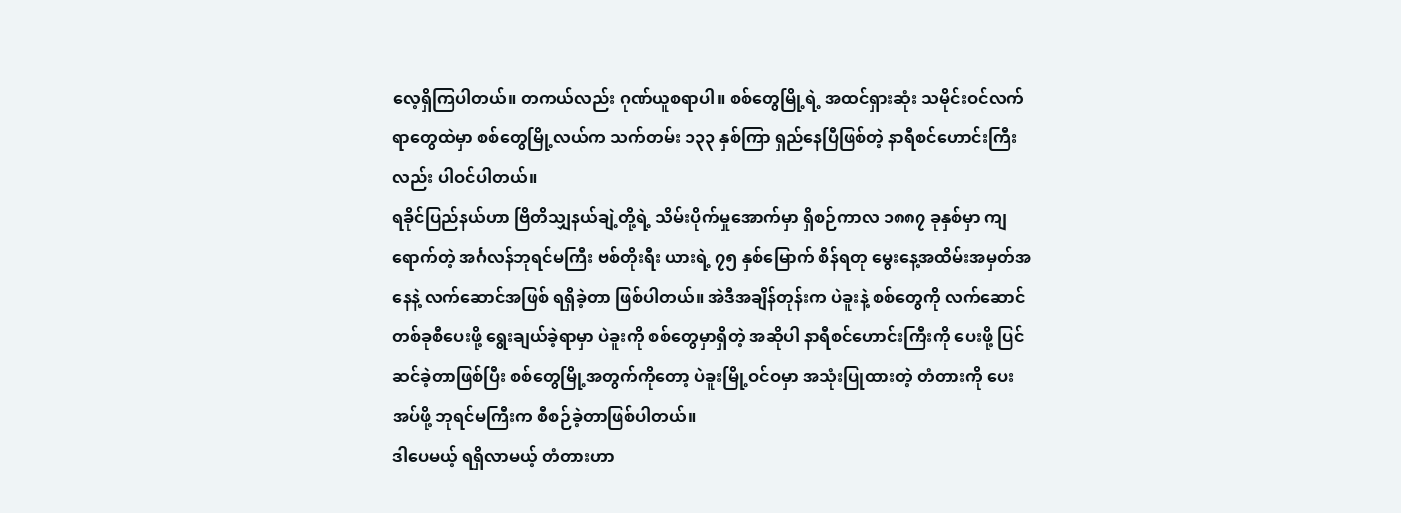လေ့ရှိကြပါတယ်။ တကယ်လည်း ဂုဏ်ယူစရာပါ။ စစ်တွေမြို့ရဲ့ အထင်ရှားဆုံး သမိုင်းဝင်လက်ရာတွေထဲမှာ စစ်တွေမြို့လယ်က သက်တမ်း ၁၃၃ နှစ်ကြာ ရှည်နေပြီဖြစ်တဲ့ နာရီစင်ဟောင်းကြီးလည်း ပါဝင်ပါတယ်။
ရခိုင်ပြည်နယ်ဟာ ဗြိတိသျှနယ်ချဲ့တို့ရဲ့ သိမ်းပိုက်မှုအောက်မှာ ရှိစဉ်ကာလ ၁၈၈၇ ခုနှစ်မှာ ကျရောက်တဲ့ အင်္ဂလန်ဘုရင်မကြီး ဗစ်တိုးရီး ယားရဲ့ ၇၅ နှစ်မြောက် စိန်ရတု မွေးနေ့အထိမ်းအမှတ်အနေနဲ့ လက်ဆောင်အဖြစ် ရရှိခဲ့တာ ဖြစ်ပါတယ်။ အဲဒီအချိန်တုန်းက ပဲခူးနဲ့ စစ်တွေကို လက်ဆောင် တစ်ခုစီပေးဖို့ ရွေးချယ်ခဲ့ရာမှာ ပဲခူးကို စစ်တွေမှာရှိတဲ့ အဆိုပါ နာရီစင်ဟောင်းကြီးကို ပေးဖို့ ပြင်ဆင်ခဲ့တာဖြစ်ပြီး စစ်တွေမြို့အတွက်ကိုတော့ ပဲခူးမြို့ဝင်ဝမှာ အသုံးပြုထားတဲ့ တံတားကို ပေးအပ်ဖို့ ဘုရင်မကြီးက စီစဉ်ခဲ့တာဖြစ်ပါတယ်။
ဒါပေမယ့် ရရှိလာမယ့် တံတားဟာ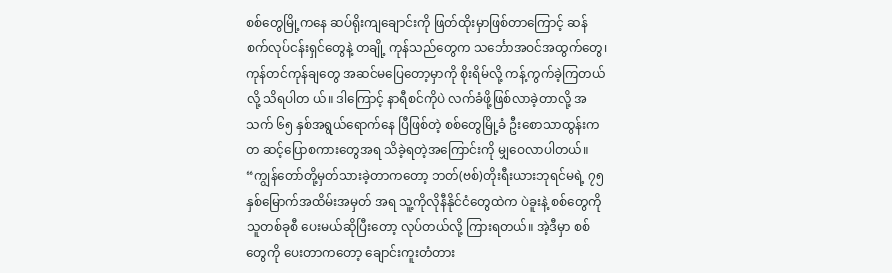စစ်တွေမြို့ကနေ ဆပ်ရိုးကျချောင်းကို ဖြတ်ထိုးမှာဖြစ်တာကြောင့် ဆန်စက်လုပ်ငန်းရှင်တွေနဲ့ တချို့ ကုန်သည်တွေက သင်္ဘောအဝင်အထွက်တွေ၊ ကုန်တင်ကုန်ချတွေ အဆင်မပြေတော့မှာကို စိုးရိမ်လို့ ကန့်ကွက်ခဲ့ကြတယ်လို့ သိရပါတ ယ်။ ဒါကြောင့် နာရီစင်ကိုပဲ လက်ခံဖို့ဖြစ်လာခဲ့တာလို့ အသက် ၆၅ နှစ်အရွယ်ရောက်နေ ပြီဖြစ်တဲ့ စစ်တွေမြို့ခံ ဦးစောသာထွန်းက တ ဆင့်ပြောစကားတွေအရ သိခဲ့ရတဲ့အကြောင်းကို မျှဝေလာပါတယ်။
“ကျွန်တော်တို့မှတ်သားခဲ့တာကတော့ ဘတ်(ဗစ်)တိုးရီးယားဘုရင်မရဲ့ ၇၅ နှစ်မြောက်အထိမ်းအမှတ် အရ သူ့ကိုလိုနီနိုင်ငံတွေထဲက ပဲခူးနဲ့ စစ်တွေကို သူတစ်ခုစီ ပေးမယ်ဆိုပြီးတော့ လုပ်တယ်လို့ ကြားရတယ်။ အဲ့ဒီမှာ စစ်တွေကို ပေးတာကတော့ ချောင်းကူးတံတား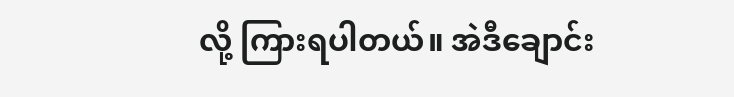လို့ ကြားရပါတယ်။ အဲဒီချောင်း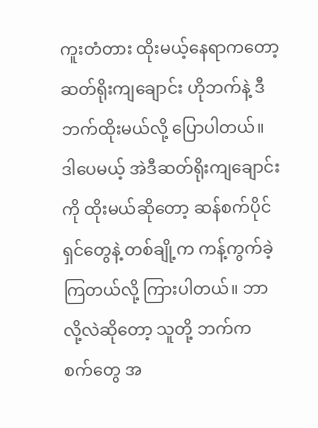ကူးတံတား ထိုးမယ့်နေရာကတော့ ဆတ်ရိုးကျချောင်း ဟိုဘက်နဲ့ ဒီဘက်ထိုးမယ်လို့ ပြောပါတယ်။ ဒါပေမယ့် အဲဒီဆတ်ရိုးကျချောင်းကို ထိုးမယ်ဆိုတော့ ဆန်စက်ပိုင်ရှင်တွေနဲ့ တစ်ချို့က ကန့်ကွက်ခဲ့ကြတယ်လို့ ကြားပါတယ်။ ဘာလို့လဲဆိုတော့ သူတို့ ဘက်က စက်တွေ အ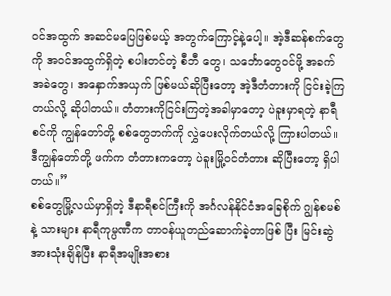ဝင်အထွက် အဆင်မပြေဖြစ်မယ့် အတွက်ကြောင့်နဲ့ပေါ့။ အဲ့ဒီဆန်စက်တွေကို အဝင်အထွက်ရှိတဲ့ စပါးတင်တဲ့ စီဘီ တွေ၊ သင်္ဘောတွေဝင်ဖို့ အခက်အခဲတွေ၊ အနှောက်အယှက် ဖြစ်မယ်ဆိုပြီးတော့ အဲ့ဒီတံတားကို ငြင်းခဲ့ကြတယ်လို့ ဆိုပါတယ်။ တံတားကိုငြင်းကြတဲ့အခါမှာတော့ ပဲခူးမှာရတဲ့ နာရီစင်ကို ကျွန်တော်တို့ စစ်တွေဘက်ကို လွှဲပေးလိုက်တယ်လို့ ကြားပါတယ်။ ဒီကျွန်တော်တို့ ဖက်က တံတားကတော့ ပဲခူးမြို့ဝင်တံတား ဆိုပြီးတော့ ရှိပါတယ်။”
စစ်တွေမြို့လယ်မှာရှိတဲ့ ဒီနာရီစင်ကြီးကို အင်္ဂလန်နိုင်ငံအခြေစိုက် ဂျွန်စမစ်နဲ့ သားများ နာရီကုမ္ပဏီက တာဝန်ယူတည်ဆောက်ခဲ့တာဖြစ် ပြီး မြင်းဆွဲအားသုံးချိန်ပြီး နာရီအမျိုးအစား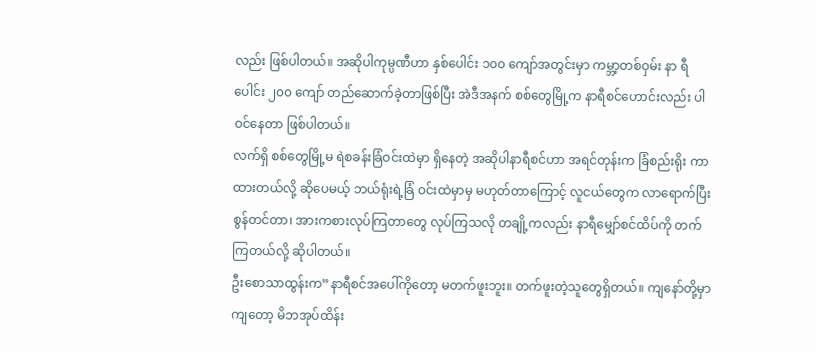လည်း ဖြစ်ပါတယ်။ အဆိုပါကုမ္ပဏီဟာ နှစ်ပေါင်း ၁၀၀ ကျော်အတွင်းမှာ ကမ္ဘာ့တစ်ဝှမ်း နာ ရီပေါင်း ၂၀၀ ကျော် တည်ဆောက်ခဲ့တာဖြစ်ပြီး အဲဒီအနက် စစ်တွေမြို့က နာရီစင်ဟောင်းလည်း ပါဝင်နေတာ ဖြစ်ပါတယ်။
လက်ရှိ စစ်တွေမြို့မ ရဲစခန်းခြံဝင်းထဲမှာ ရှိနေတဲ့ အဆိုပါနာရီစင်ဟာ အရင်တုန်းက ခြံစည်းရိုး ကာထားတယ်လို့ ဆိုပေမယ့် ဘယ်ရုံးရဲ့ခြံ ဝင်းထဲမှာမှ မဟုတ်တာကြောင့် လူငယ်တွေက လာရောက်ပြီး စွန်တင်တာ၊ အားကစားလုပ်ကြတာတွေ လုပ်ကြသလို တချို့ကလည်း နာရီမျှော်စင်ထိပ်ကို တက်ကြတယ်လို့ ဆိုပါတယ်။
ဦးစောသာထွန်းက”နာရီစင်အပေါ်ကိုတော့ မတက်ဖူးဘူး။ တက်ဖူးတဲ့သူတွေရှိတယ်။ ကျနော်တို့မှာကျတော့ မိဘအုပ်ထိန်း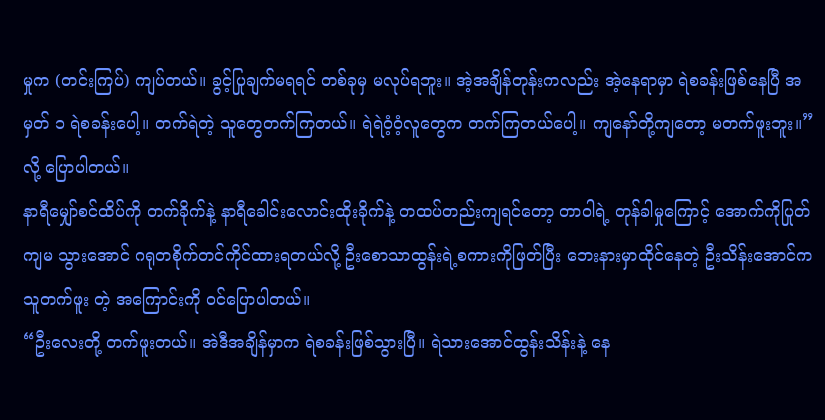မှုက (တင်းကြပ်) ကျပ်တယ်။ ခွင့်ပြုချက်မရရင် တစ်ခုမှ မလုပ်ရဘူး။ အဲ့အချိန်တုန်းကလည်း အဲ့နေရာမှာ ရဲစခန်းဖြစ်နေပြီ အမှတ် ၁ ရဲစခန်းပေါ့။ တက်ရဲတဲ့ သူတွေတက်ကြတယ်။ ရဲရဲဝံ့ဝံ့လူတွေက တက်ကြတယ်ပေါ့။ ကျနော်တို့ကျတော့ မတက်ဖူးဘူး။”လို့ ပြောပါတယ်။
နာရီမျှော်စင်ထိပ်ကို တက်ခိုက်နဲ့ နာရီခေါင်းလောင်းထိုးခိုက်နဲ့ တထပ်တည်းကျရင်တော့ တာဝါရဲ့ တုန်ခါမှုကြောင့် အောက်ကိုပြုတ်ကျမ သွားအောင် ဂရုတစိုက်တင်ကိုင်ထားရတယ်လို့ ဦးစောသာထွန်းရဲ့စကားကိုဖြတ်ပြီး ဘေးနားမှာထိုင်နေတဲ့ ဦးသိန်းအောင်က သူတက်ဖူး တဲ့ အကြောင်းကို ဝင်ပြောပါတယ်။
“ဦးလေးတို့ တက်ဖူးတယ်။ အဲဒီအချိန်မှာက ရဲစခန်းဖြစ်သွားပြီ။ ရဲသားအောင်ထွန်းသိန်းနဲ့ နေ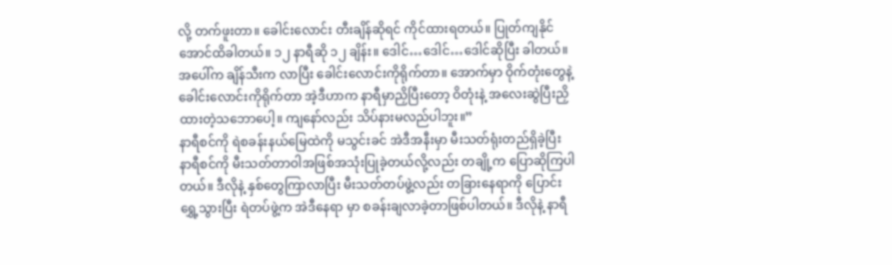လို့ တက်ဖူးတာ။ ခေါင်းလောင်း တီးချိန်ဆိုရင် ကိုင်ထားရတယ်။ ပြုတ်ကျနိုင်အောင်ထိခါတယ်။ ၁၂ နာရီဆို ၁၂ ချိန်း။ ဒေါင်…ဒေါင်…ဒေါင်ဆိုပြီး ခါတယ်။ အပေါ်က ချိန်သီးက လာပြီး ခေါင်းလောင်းကိုရိုက်တာ။ အောက်မှာ ဝိုက်တုံးတွေနဲ့ ခေါင်းလောင်းကိုရိုက်တာ အဲ့ဒီဟာက နာရီမှာညှိပြီးတော့ ဝိတုံးနဲ့ အလေးဆွဲပြီးညှိ ထားတဲ့သဘောပေါ့။ ကျနော်လည်း သိပ်နားမလည်ပါဘူး။”
နာရီစင်ကို ရဲစခန်းနယ်မြေထဲကို မသွင်းခင် အဲဒီအနီးမှာ မီးသတ်ရုံးတည်ရှိခဲ့ပြီး နာရီစင်ကို မီးသတ်တာဝါအဖြစ်အသုံးပြုခဲ့တယ်လို့လည်း တချို့က ပြောဆိုကြပါတယ်။ ဒီလိုနဲ့ နှစ်တွေကြာလာပြီး မီးသတ်တပ်ဖွဲ့လည်း တခြားနေရာကို ပြောင်းရွှေ့သွားပြီး ရဲတပ်ဖွဲ့က အဲဒီနေရာ မှာ စခန်းချလာခဲ့တာဖြစ်ပါတယ်။ ဒီလိုနဲ့ နာရီ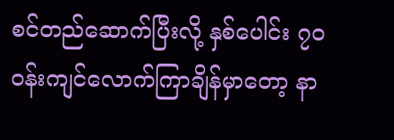စင်တည်ဆောက်ပြီးလို့ နှစ်ပေါင်း ၇၀ ဝန်းကျင်လောက်ကြာချိန်မှာတော့ နာ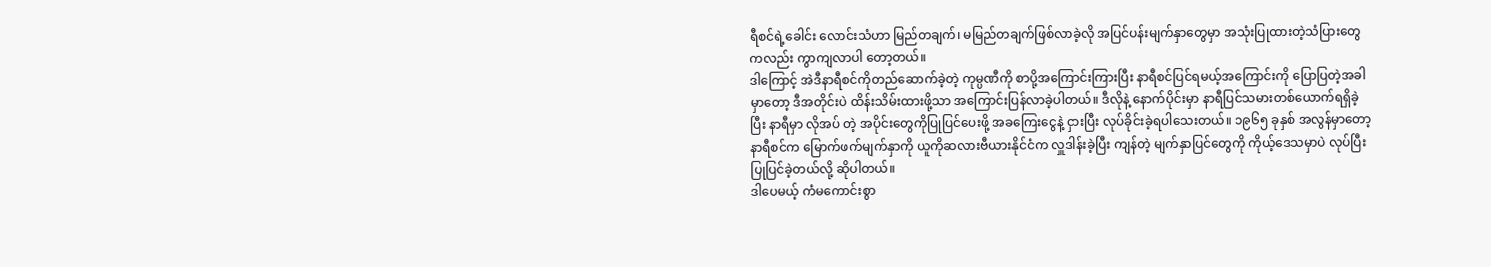ရီစင်ရဲ့ခေါင်း လောင်းသံဟာ မြည်တချက်၊ မမြည်တချက်ဖြစ်လာခဲ့လို အပြင်ပန်းမျက်နှာတွေမှာ အသုံးပြုထားတဲ့သံပြားတွေကလည်း ကွာကျလာပါ တော့တယ်။
ဒါကြောင့် အဲဒီနာရီစင်ကိုတည်ဆောက်ခဲ့တဲ့ ကုမ္ပဏီကို စာပို့အကြောင်းကြားပြီး နာရီစင်ပြင်ရမယ့်အကြောင်းကို ပြောပြတဲ့အခါမှာတော့ ဒီအတိုင်းပဲ ထိန်းသိမ်းထားဖို့သာ အကြောင်းပြန်လာခဲ့ပါတယ်။ ဒီလိုနဲ့ နောက်ပိုင်းမှာ နာရီပြင်သမားတစ်ယောက်ရရှိခဲ့ပြီး နာရီမှာ လိုအပ် တဲ့ အပိုင်းတွေကိုပြုပြင်ပေးဖို့ အခကြေးငွေနဲ့ ငှားပြီး လုပ်ခိုင်းခဲ့ရပါသေးတယ်။ ၁၉၆၅ ခုနှစ် အလွန်မှာတော့ နာရီစင်က မြောက်ဖက်မျက်နှာကို ယူကိုဆလားဗီယားနိုင်ငံက လှူဒါန်းခဲ့ပြီး ကျန်တဲ့ မျက်နှာပြင်တွေကို ကိုယ့်ဒေသမှာပဲ လုပ်ပြီးပြုပြင်ခဲ့တယ်လို့ ဆိုပါတယ်။
ဒါပေမယ့် ကံမကောင်းစွာ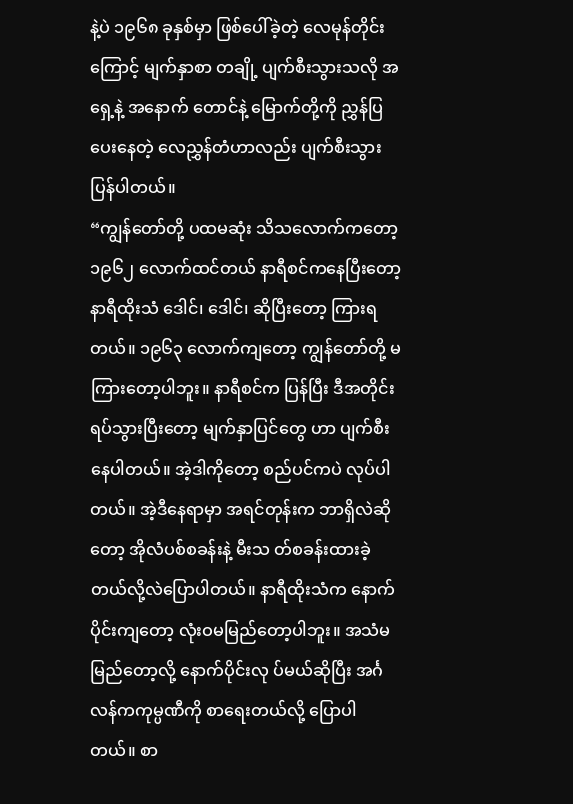နဲ့ပဲ ၁၉၆၈ ခုနှစ်မှာ ဖြစ်ပေါ်ခဲ့တဲ့ လေမုန်တိုင်းကြောင့် မျက်နှာစာ တချို့ ပျက်စီးသွားသလို အရှေ့နဲ့ အနောက် တောင်နဲ့ မြောက်တို့ကို ညွှန်ပြပေးနေတဲ့ လေညွှန်တံဟာလည်း ပျက်စီးသွားပြန်ပါတယ်။
“ကျွန်တော်တို့ ပထမဆုံး သိသလောက်ကတော့ ၁၉၆၂ လောက်ထင်တယ် နာရီစင်ကနေပြီးတော့ နာရီထိုးသံ ဒေါင်၊ ဒေါင်၊ ဆိုပြီးတော့ ကြားရတယ်။ ၁၉၆၃ လောက်ကျတော့ ကျွန်တော်တို့ မကြားတော့ပါဘူး။ နာရီစင်က ပြန်ပြီး ဒီအတိုင်း ရပ်သွားပြီးတော့ မျက်နှာပြင်တွေ ဟာ ပျက်စီးနေပါတယ်။ အဲ့ဒါကိုတော့ စည်ပင်ကပဲ လုပ်ပါတယ်။ အဲ့ဒီနေရာမှာ အရင်တုန်းက ဘာရှိလဲဆိုတော့ အိုလံပစ်စခန်းနဲ့ မီးသ တ်စခန်းထားခဲ့တယ်လို့လဲပြောပါတယ်။ နာရီထိုးသံက နောက်ပိုင်းကျတော့ လုံးဝမမြည်တော့ပါဘူး။ အသံမမြည်တော့လို့ နောက်ပိုင်းလု ပ်မယ်ဆိုပြီး အင်္ဂလန်ကကုမ္ပဏီကို စာရေးတယ်လို့ ပြောပါတယ်။ စာ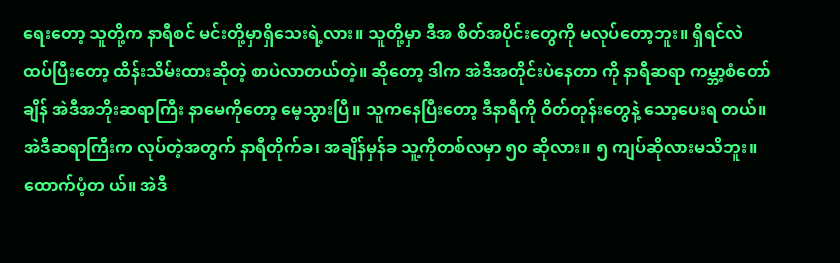ရေးတော့ သူတို့က နာရီစင် မင်းတို့မှာရှိသေးရဲ့လား။ သူတို့မှာ ဒီအ စိတ်အပိုင်းတွေကို မလုပ်တော့ဘူး။ ရှိရင်လဲ ထပ်ပြီးတော့ ထိန်းသိမ်းထားဆိုတဲ့ စာပဲလာတယ်တဲ့။ ဆိုတော့ ဒါက အဲဒီအတိုင်းပဲနေတာ ကို နာရီဆရာ ကမ္ဘာ့စံတော်ချိန် အဲဒီအဘိုးဆရာကြီး နာမေကိုတော့ မေ့သွားပြီ။ သူကနေပြီးတော့ ဒီနာရီကို ဝိတ်တုန်းတွေနဲ့ သော့ပေးရ တယ်။ အဲဒီဆရာကြီးက လုပ်တဲ့အတွက် နာရီတိုက်ခ၊ အချိန်မှန်ခ သူ့ကိုတစ်လမှာ ၅၀ ဆိုလား။ ၅ ကျပ်ဆိုလားမသိဘူး။ထောက်ပံ့တ ယ်။ အဲဒီ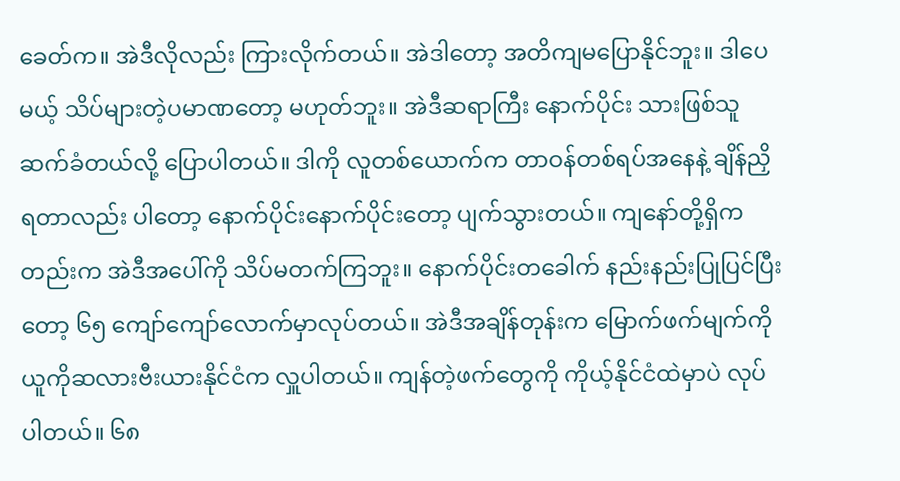ခေတ်က။ အဲဒီလိုလည်း ကြားလိုက်တယ်။ အဲဒါတော့ အတိကျမပြောနိုင်ဘူး။ ဒါပေမယ့် သိပ်များတဲ့ပမာဏတော့ မဟုတ်ဘူး။ အဲဒီဆရာကြီး နောက်ပိုင်း သားဖြစ်သူဆက်ခံတယ်လို့ ပြောပါတယ်။ ဒါကို လူတစ်ယောက်က တာဝန်တစ်ရပ်အနေနဲ့ ချိန်ညှိရတာလည်း ပါတော့ နောက်ပိုင်းနောက်ပိုင်းတော့ ပျက်သွားတယ်။ ကျနော်တို့ရှိကတည်းက အဲဒီအပေါ်ကို သိပ်မတက်ကြဘူး။ နောက်ပိုင်းတခေါက် နည်းနည်းပြုပြင်ပြီးတော့ ၆၅ ကျော်ကျော်လောက်မှာလုပ်တယ်။ အဲဒီအချိန်တုန်းက မြောက်ဖက်မျက်ကို ယူကိုဆလားဗီးယားနိုင်ငံက လှူပါတယ်။ ကျန်တဲ့ဖက်တွေကို ကိုယ့်နိုင်ငံထဲမှာပဲ လုပ်ပါတယ်။ ၆၈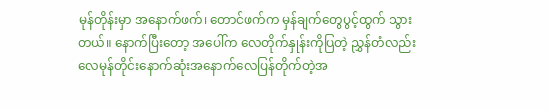မုန်တိုန်းမှာ အနောက်ဖက်၊ တောင်ဖက်က မှန်ချက်တွေပွင့်ထွက် သွားတယ်။ နောက်ပြီးတော့ အပေါ်က လေတိုက်နှုန်းကိုပြတဲ့ ညွှန်တံလည်း လေမုန်တိုင်းနောက်ဆုံးအနောက်လေပြန်တိုက်တဲ့အ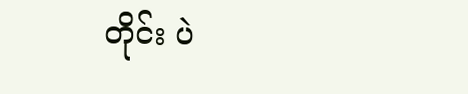တိုင်း ပဲ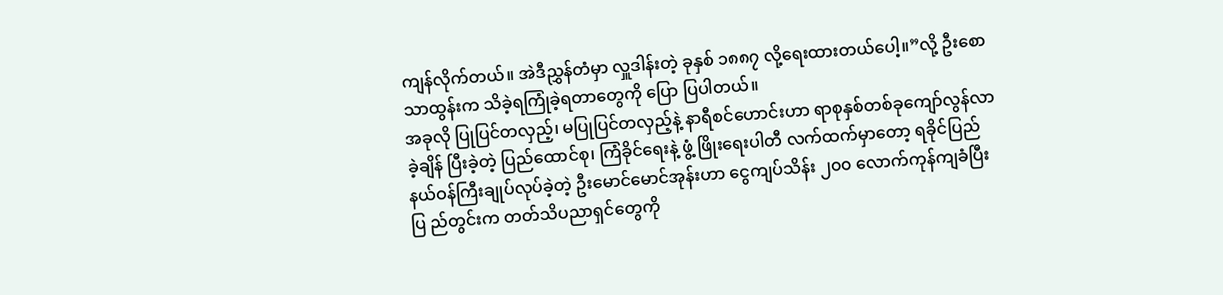ကျန်လိုက်တယ်။ အဲဒီညွှန်တံမှာ လှူဒါန်းတဲ့ ခုနှစ် ၁၈၈၇ လို့ရေးထားတယ်ပေါ့။”လို့ ဦးစောသာထွန်းက သိခဲ့ရကြုံခဲ့ရတာတွေကို ပြော ပြပါတယ်။
အခုလို ပြုပြင်တလှည့်၊ မပြုပြင်တလှည့်နဲ့ နာရီစင်ဟောင်းဟာ ရာစုနှစ်တစ်ခုကျော်လွန်လာခဲ့ချိန် ပြီးခဲ့တဲ့ ပြည်ထောင်စု၊ ကြံခိုင်ရေးနဲ့ ဖွံ့ ဖြိုးရေးပါတီ လက်ထက်မှာတော့ ရခိုင်ပြည်နယ်ဝန်ကြီးချုပ်လုပ်ခဲ့တဲ့ ဦးမောင်မောင်အုန်းဟာ ငွေကျပ်သိန်း ၂၀၀ လောက်ကုန်ကျခံပြီး ပြ ည်တွင်းက တတ်သိပညာရှင်တွေကို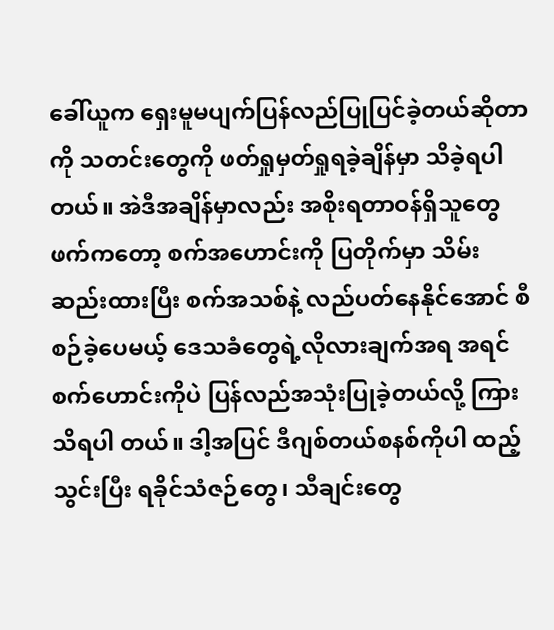ခေါ်ယူက ရှေးမူမပျက်ပြန်လည်ပြုပြင်ခဲ့တယ်ဆိုတာကို သတင်းတွေကို ဖတ်ရှုမှတ်ရှုရခဲ့ချိန်မှာ သိခဲ့ရပါတယ်။ အဲဒီအချိန်မှာလည်း အစိုးရတာဝန်ရှိသူတွေဖက်ကတော့ စက်အဟောင်းကို ပြတိုက်မှာ သိမ်းဆည်းထားပြီး စက်အသစ်နဲ့ လည်ပတ်နေနိုင်အောင် စီစဉ်ခဲ့ပေမယ့် ဒေသခံတွေရဲ့လိုလားချက်အရ အရင်စက်ဟောင်းကိုပဲ ပြန်လည်အသုံးပြုခဲ့တယ်လို့ ကြားသိရပါ တယ်။ ဒါ့အပြင် ဒီဂျစ်တယ်စနစ်ကိုပါ ထည့်သွင်းပြီး ရခိုင်သံဇဉ်တွေ၊ သီချင်းတွေ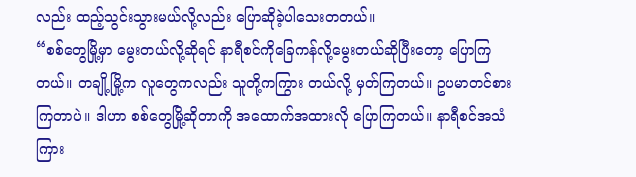လည်း ထည့်သွင်းသွားမယ်လို့လည်း ပြောဆိုခဲ့ပါသေးတတယ်။
“စစ်တွေမြို့မှာ မွေးတယ်လို့ဆိုရင် နာရီစင်ကိုခြေကန်လို့မွေးတယ်ဆိုပြီးတော့ ပြောကြတယ်။ တချို့မြို့က လူတွေကလည်း သူတို့ကကြွား တယ်လို့ မှတ်ကြတယ်။ ဥပမာတင်စားကြတာပဲ။ ဒါဟာ စစ်တွေမြို့ဆိုတာကို အထောက်အထားလို ပြောကြတယ်။ နာရီစင်အသံကြား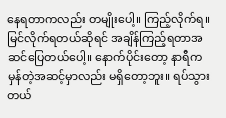နေရတာကလည်း တမျိုးပေါ့။ ကြည့်လိုက်ရ။ မြင်လိုက်ရတယ်ဆိုရင် အချိန်ကြည့်ရတာအဆင်ပြေတယ်ပေါ့။ နောက်ပိုင်းတော့ နာရီက မှန်တဲ့အဆင့်မှာလည်း မရှိတော့ဘူး။ ရပ်သွားတယ်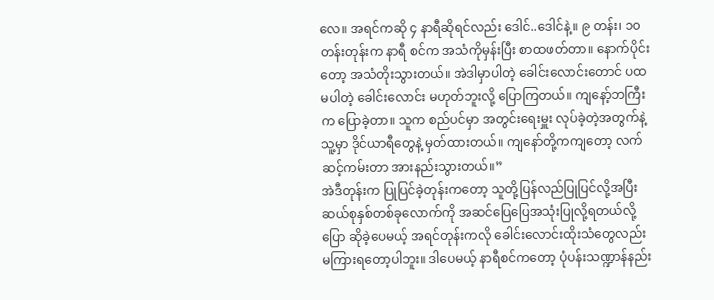လေ။ အရင်ကဆို ၄ နာရီဆိုရင်လည်း ဒေါင်..ဒေါင်နဲ့။ ၉ တန်း၊ ၁၀ တန်းတုန်းက နာရီ စင်က အသံကိုမှန်းပြီး စာထဖတ်တာ။ နောက်ပိုင်းတော့ အသံတိုးသွားတယ်။ အဲဒါမှာပါတဲ့ ခေါင်းလောင်းတောင် ပထမပါတဲ့ ခေါင်းလောင်း မဟုတ်ဘူးလို့ ပြောကြတယ်။ ကျနော့်ဘကြီးက ပြောခဲ့တာ။ သူက စည်ပင်မှာ အတွင်းရေးမှူး လုပ်ခဲ့တဲ့အတွက်နဲ့ သူ့မှာ ဒိုင်ယာရီတွေနဲ့ မှတ်ထားတယ်။ ကျနော်တို့ကကျတော့ လက်ဆင့်ကမ်းတာ အားနည်းသွားတယ်။”
အဲဒီတုန်းက ပြုပြင်ခဲ့တုန်းကတော့ သူတို့ပြန်လည်ပြုပြင်လို့အပြီး ဆယ်စုနှစ်တစ်ခုလောက်ကို အဆင်ပြေပြေအသုံးပြုလို့ရတယ်လို့ ပြော ဆိုခဲ့ပေမယ့် အရင်တုန်းကလို ခေါင်းလောင်းထိုးသံတွေလည်း မကြားရတော့ပါဘူး။ ဒါပေမယ့် နာရီစင်ကတော့ ပုံပန်းသဏ္ဍာန်နည်း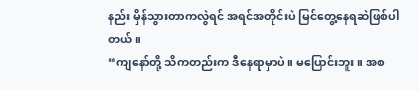နည်း မှိန်သွားတာကလွဲရင် အရင်အတိုင်းပဲ မြင်တွေ့နေရဆဲဖြစ်ပါတယ်။
“ကျနော်တို့ သိကတည်းက ဒီနေရာမှာပဲ။ မပြောင်းဘူး။ အစ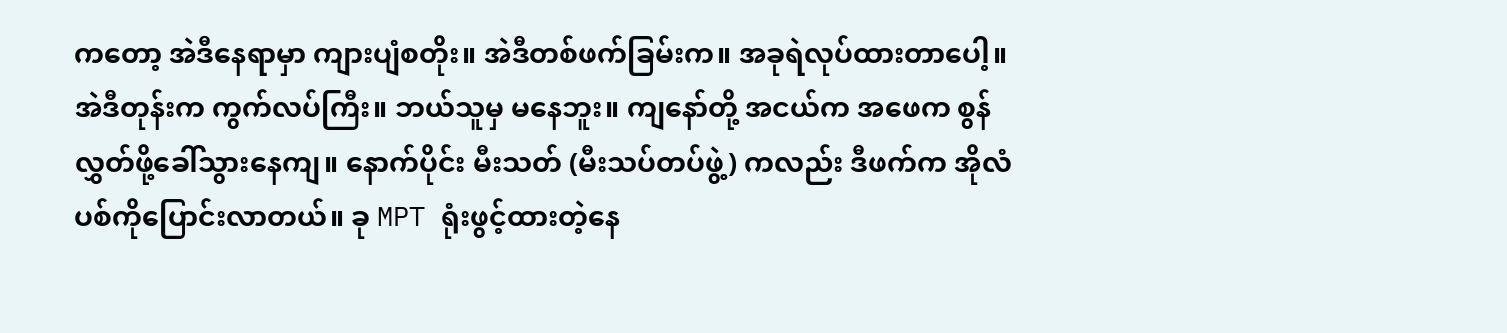ကတော့ အဲဒီနေရာမှာ ကျားပျံစတိုး။ အဲဒီတစ်ဖက်ခြမ်းက။ အခုရဲလုပ်ထားတာပေါ့။ အဲဒီတုန်းက ကွက်လပ်ကြီး။ ဘယ်သူမှ မနေဘူး။ ကျနော်တို့ အငယ်က အဖေက စွန်လွှတ်ဖို့ခေါ်သွားနေကျ။ နောက်ပိုင်း မီးသတ် (မီးသပ်တပ်ဖွဲ့) ကလည်း ဒီဖက်က အိုလံပစ်ကိုပြောင်းလာတယ်။ ခု MPT ရုံးဖွင့်ထားတဲ့နေ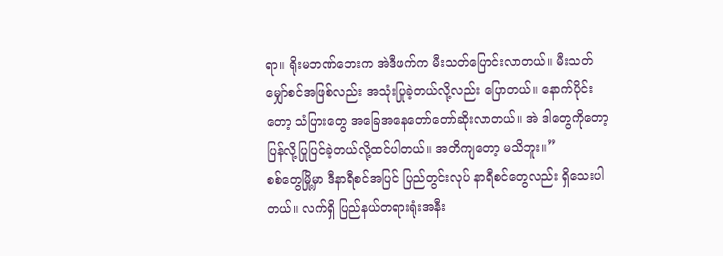ရာ။ ရိုးမဘဏ်ဘေးက အဲဒီဖက်က မီးသတ်ပြောင်းလာတယ်။ မီးသတ်မျှော်စင်အဖြစ်လည်း အသုံးပြုခဲ့တယ်လို့လည်း ပြောတယ်။ နောက်ပိုင်းတော့ သံပြားတွေ အခြေအနေတော်တော်ဆိုးလာတယ်။ အဲ ဒါတွေကိုတော့ ပြန်လို့ပြုပြင်ခဲ့တယ်လို့ထင်ပါတယ်။ အတိကျတော့ မသိဘူး။”
စစ်တွေမြို့မှာ ဒီနာရီစင်အပြင် ပြည်တွင်းလုပ် နာရီစင်တွေလည်း ရှိသေးပါတယ်။ လက်ရှိ ပြည်နယ်တရားရုံးအနီး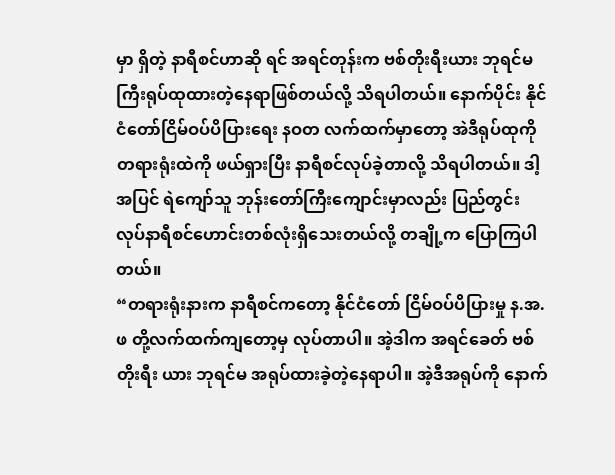မှာ ရှိတဲ့ နာရီစင်ဟာဆို ရင် အရင်တုန်းက ဗစ်တိုးရီးယား ဘုရင်မကြီးရုပ်ထုထားတဲ့နေရာဖြစ်တယ်လို့ သိရပါတယ်။ နောက်ပိုင်း နိုင်ငံတော်ငြိမ်ဝပ်ပိပြားရေး နဝတ လက်ထက်မှာတော့ အဲဒီရုပ်ထုကို တရားရုံးထဲကို ဖယ်ရှားပြီး နာရီစင်လုပ်ခဲ့တာလို့ သိရပါတယ်။ ဒါ့အပြင် ရဲကျော်သူ ဘုန်းတော်ကြီးကျောင်းမှာလည်း ပြည်တွင်းလုပ်နာရီစင်ဟောင်းတစ်လုံးရှိသေးတယ်လို့ တချို့က ပြောကြပါတယ်။
“တရားရုံးနားက နာရီစင်ကတော့ နိုင်ငံတော် ငြိမ်ဝပ်ပိပြားမှု န.အ.ဖ တို့လက်ထက်ကျတော့မှ လုပ်တာပါ။ အဲ့ဒါက အရင်ခေတ် ဗစ်တိုးရီး ယား ဘုရင်မ အရုပ်ထားခဲ့တဲ့နေရာပါ။ အဲ့ဒီအရုပ်ကို နောက်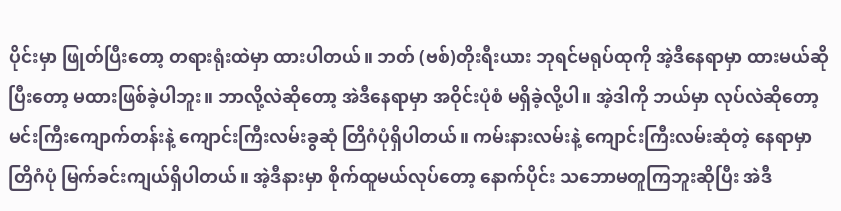ပိုင်းမှာ ဖြုတ်ပြီးတော့ တရားရုံးထဲမှာ ထားပါတယ်။ ဘတ် (ဗစ်)တိုးရီးယား ဘုရင်မရုပ်ထုကို အဲ့ဒီနေရာမှာ ထားမယ်ဆိုပြီးတော့ မထားဖြစ်ခဲ့ပါဘူး။ ဘာလို့လဲဆိုတော့ အဲဒီနေရာမှာ အဝိုင်းပုံစံ မရှိခဲ့လို့ပါ။ အဲ့ဒါကို ဘယ်မှာ လုပ်လဲဆိုတော့ မင်းကြီးကျောက်တန်းနဲ့ ကျောင်းကြီးလမ်းခွဆုံ တြိဂံပုံရှိပါတယ်။ ကမ်းနားလမ်းနဲ့ ကျောင်းကြီးလမ်းဆုံတဲ့ နေရာမှာ တြိဂံပုံ မြက်ခင်းကျယ်ရှိပါတယ်။ အဲ့ဒီနားမှာ စိုက်ထူမယ်လုပ်တော့ နောက်ပိုင်း သဘောမတူကြဘူးဆိုပြီး အဲဒီ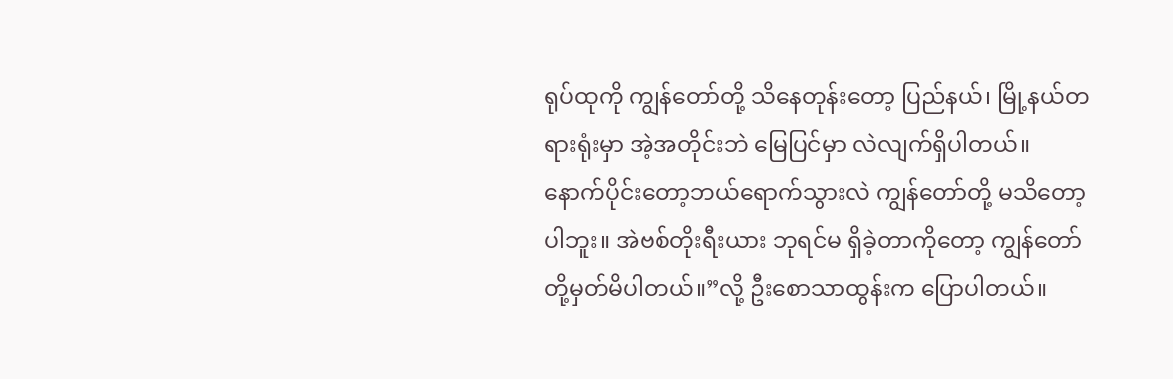ရုပ်ထုကို ကျွန်တော်တို့ သိနေတုန်းတော့ ပြည်နယ်၊ မြို့နယ်တရားရုံးမှာ အဲ့အတိုင်းဘဲ မြေပြင်မှာ လဲလျက်ရှိပါတယ်။ နောက်ပိုင်းတော့ဘယ်ရောက်သွားလဲ ကျွန်တော်တို့ မသိတော့ပါဘူး။ အဲဗစ်တိုးရီးယား ဘုရင်မ ရှိခဲ့တာကိုတော့ ကျွန်တော်တို့မှတ်မိပါတယ်။”လို့ ဦးစောသာထွန်းက ပြောပါတယ်။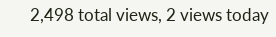2,498 total views, 2 views today